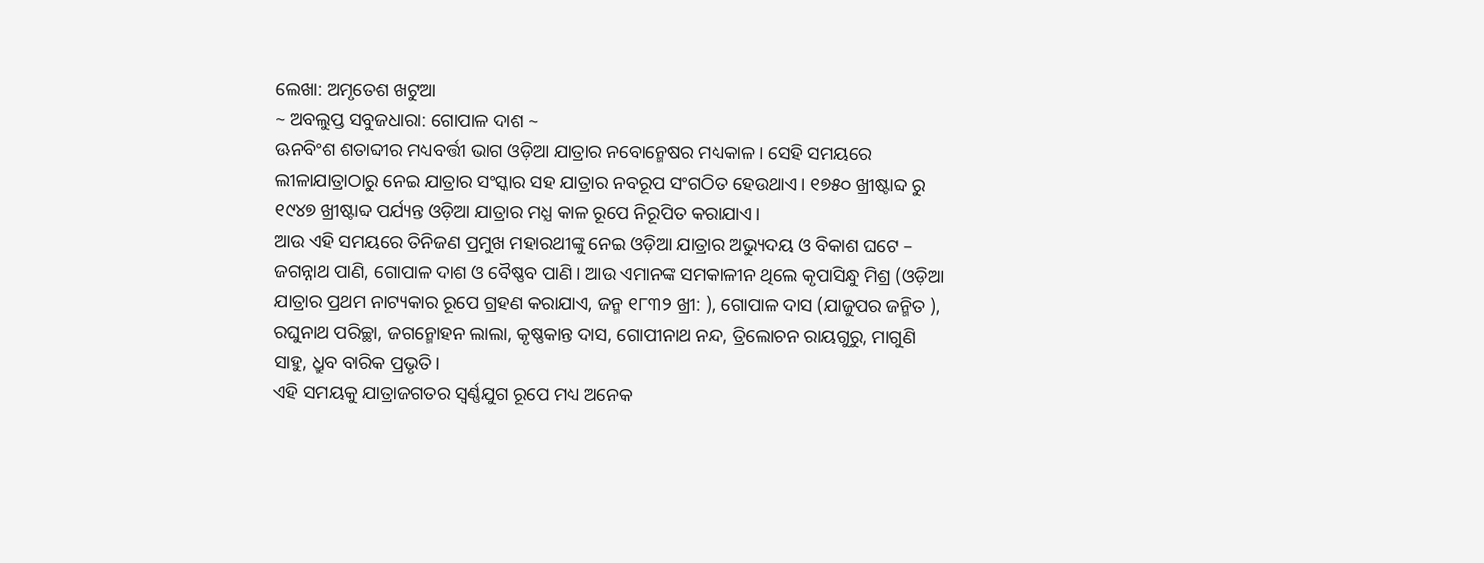ଲେଖା: ଅମୃତେଶ ଖଟୁଆ
~ ଅବଲୁପ୍ତ ସବୁଜଧାରା: ଗୋପାଳ ଦାଶ ~
ଊନବିଂଶ ଶତାବ୍ଦୀର ମଧ୍ୟବର୍ତ୍ତୀ ଭାଗ ଓଡ଼ିଆ ଯାତ୍ରାର ନବୋନ୍ମେଷର ମଧ୍ୟକାଳ। ସେହି ସମୟରେ ଲୀଳାଯାତ୍ରାଠାରୁ ନେଇ ଯାତ୍ରାର ସଂସ୍କାର ସହ ଯାତ୍ରାର ନବରୂପ ସଂଗଠିତ ହେଉଥାଏ। ୧୭୫୦ ଖ୍ରୀଷ୍ଟାବ୍ଦ ରୁ ୧୯୪୭ ଖ୍ରୀଷ୍ଟାବ୍ଦ ପର୍ଯ୍ୟନ୍ତ ଓଡ଼ିଆ ଯାତ୍ରାର ମଧ୍ଯ କାଳ ରୂପେ ନିରୂପିତ କରାଯାଏ।
ଆଉ ଏହି ସମୟରେ ତିନିଜଣ ପ୍ରମୁଖ ମହାରଥୀଙ୍କୁ ନେଇ ଓଡ଼ିଆ ଯାତ୍ରାର ଅଭ୍ୟୁଦୟ ଓ ବିକାଶ ଘଟେ – ଜଗନ୍ନାଥ ପାଣି, ଗୋପାଳ ଦାଶ ଓ ବୈଷ୍ଣବ ପାଣି। ଆଉ ଏମାନଙ୍କ ସମକାଳୀନ ଥିଲେ କୃପାସିନ୍ଧୁ ମିଶ୍ର (ଓଡ଼ିଆ ଯାତ୍ରାର ପ୍ରଥମ ନାଟ୍ୟକାର ରୂପେ ଗ୍ରହଣ କରାଯାଏ, ଜନ୍ମ ୧୮୩୨ ଖ୍ରୀ: ), ଗୋପାଳ ଦାସ (ଯାଜୁପର ଜନ୍ମିତ ), ରଘୁନାଥ ପରିଚ୍ଛା, ଜଗନ୍ମୋହନ ଲାଲା, କୃଷ୍ଣକାନ୍ତ ଦାସ, ଗୋପୀନାଥ ନନ୍ଦ, ତ୍ରିଲୋଚନ ରାୟଗୁରୁ, ମାଗୁଣି ସାହୁ, ଧ୍ରୁବ ବାରିକ ପ୍ରଭୃତି।
ଏହି ସମୟକୁ ଯାତ୍ରାଜଗତର ସ୍ଵର୍ଣ୍ଣଯୁଗ ରୂପେ ମଧ୍ୟ ଅନେକ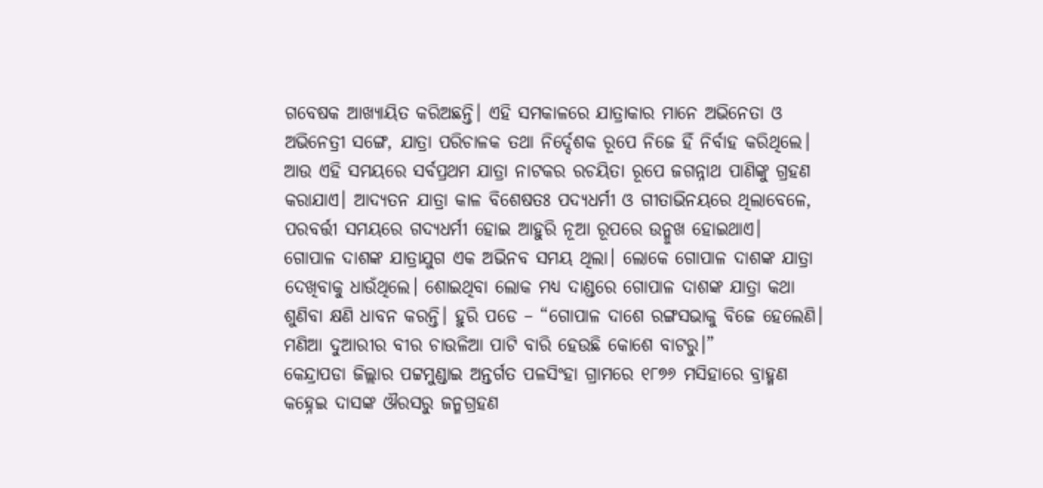ଗବେଷକ ଆଖ୍ୟାୟିତ କରିଅଛନ୍ତି। ଏହି ସମକାଳରେ ଯାତ୍ରାକାର ମାନେ ଅଭିନେତା ଓ ଅଭିନେତ୍ରୀ ସଙ୍ଗେ, ଯାତ୍ରା ପରିଚାଳକ ତଥା ନିର୍ଦ୍ଦେଶକ ରୂପେ ନିଜେ ହିଁ ନିର୍ବାହ କରିଥିଲେ। ଆଉ ଏହି ସମୟରେ ସର୍ବପ୍ରଥମ ଯାତ୍ରା ନାଟକର ରଚୟିତା ରୂପେ ଜଗନ୍ନାଥ ପାଣିଙ୍କୁ ଗ୍ରହଣ କରାଯାଏ। ଆଦ୍ୟତନ ଯାତ୍ରା କାଳ ବିଶେଷତଃ ପଦ୍ୟଧର୍ମୀ ଓ ଗୀତାଭିନୟରେ ଥିଲାବେଳେ, ପରବର୍ତ୍ତୀ ସମୟରେ ଗଦ୍ୟଧର୍ମୀ ହୋଇ ଆହୁରି ନୂଆ ରୂପରେ ଉନ୍ମୁଖ ହୋଇଥାଏ।
ଗୋପାଳ ଦାଶଙ୍କ ଯାତ୍ରାଯୁଗ ଏକ ଅଭିନବ ସମୟ ଥିଲା। ଲୋକେ ଗୋପାଳ ଦାଶଙ୍କ ଯାତ୍ରା ଦେଖିବାକୁ ଧାଉଁଥିଲେ। ଶୋଇଥିବା ଲୋକ ମଧ୍ୟ ଦାଣ୍ଡରେ ଗୋପାଳ ଦାଶଙ୍କ ଯାତ୍ରା କଥା ଶୁଣିବା କ୍ଷଣି ଧାବନ କରନ୍ତି। ହୁରି ପଡେ – “ଗୋପାଳ ଦାଶେ ରଙ୍ଗସଭାକୁ ବିଜେ ହେଲେଣି। ମଣିଆ ଦୁଆରୀର ବୀର ଚାଉଳିଆ ପାଟି ବାରି ହେଉଛି କୋଶେ ବାଟରୁ।”
କେନ୍ଦ୍ରାପଡା ଜିଲ୍ଲାର ପଟ୍ଟମୁଣ୍ଡାଇ ଅନ୍ତର୍ଗତ ପଳସିଂହା ଗ୍ରାମରେ ୧୮୭୬ ମସିହାରେ ବ୍ରାହ୍ମଣ କହ୍ନେଇ ଦାସଙ୍କ ଔରସରୁ ଜନ୍ମଗ୍ରହଣ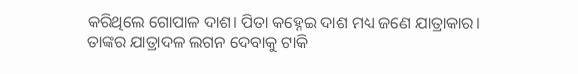କରିଥିଲେ ଗୋପାଳ ଦାଶ। ପିତା କହ୍ନେଇ ଦାଶ ମଧ୍ୟ ଜଣେ ଯାତ୍ରାକାର। ତାଙ୍କର ଯାତ୍ରାଦଳ ଲଗନ ଦେବାକୁ ଟାକି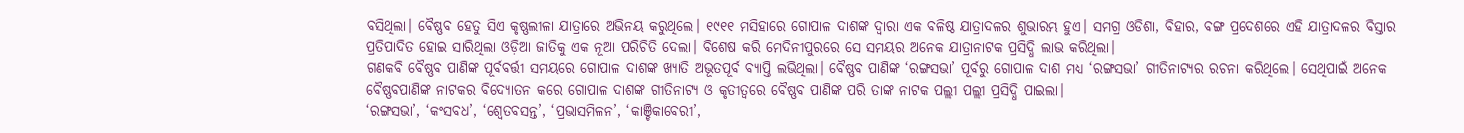ବସିଥିଲା। ବୈଷ୍ଣବ ହେତୁ ସିଏ କୃଷ୍ଣଲୀଳା ଯାତ୍ରାରେ ଅଭିନୟ କରୁଥିଲେ। ୧୯୧୧ ମସିହାରେ ଗୋପାଳ ଦାଶଙ୍କ ଦ୍ଵାରା ଏକ ବଳିଷ୍ଠ ଯାତ୍ରାଦଳର ଶୁଭାରମ୍ଭ ହୁଏ। ସମଗ୍ର ଓଡିଶା, ବିହାର, ବଙ୍ଗ ପ୍ରଦେଶରେ ଏହି ଯାତ୍ରାଦଳର ବିସ୍ତାର ପ୍ରତିପାଦିତ ହୋଇ ସାରିଥିଲା ଓଡ଼ିଆ ଜାତିକୁ ଏକ ନୂଆ ପରିଚିତି ଦେଲା। ବିଶେଷ କରି ମେଦିନୀପୁରରେ ସେ ସମୟର ଅନେକ ଯାତ୍ରାନାଟକ ପ୍ରସିଦ୍ଧି ଲାଭ କରିଥିଲା।
ଗଣକବି ବୈଷ୍ଣବ ପାଣିଙ୍କ ପୂର୍ବବର୍ତ୍ତୀ ସମୟରେ ଗୋପାଳ ଦାଶଙ୍କ ଖ୍ୟାତି ଅଭୂତପୂର୍ବ ବ୍ୟାପ୍ତି ଲଭିଥିଲା। ବୈଷ୍ଣବ ପାଣିଙ୍କ ‘ରଙ୍ଗସଭା’ ପୂର୍ବରୁ ଗୋପାଳ ଦାଶ ମଧ୍ୟ ‘ରଙ୍ଗସଭା’ ଗୀତିନାଟ୍ୟର ରଚନା କରିଥିଲେ। ସେଥିପାଇଁ ଅନେକ ବୈଷ୍ଣବପାଣିଙ୍କ ନାଟକର ବିଦ୍ୟୋତନ କରେ ଗୋପାଳ ଦାଶଙ୍କ ଗୀତିନାଟ୍ୟ ଓ କୃତୀତ୍ଵରେ ବୈଷ୍ଣବ ପାଣିଙ୍କ ପରି ତାଙ୍କ ନାଟକ ପଲ୍ଲୀ ପଲ୍ଲୀ ପ୍ରସିଦ୍ଧି ପାଇଲା।
‘ରଙ୍ଗସଭା’, ‘କଂସବଧ’, ‘ଶ୍ଵେତବସନ୍ତ’, ‘ପ୍ରଭାସମିଳନ’, ‘କାଞ୍ଚିକାବେରୀ’,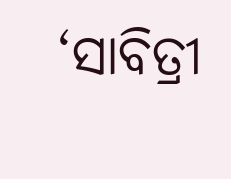‘ସାବିତ୍ରୀ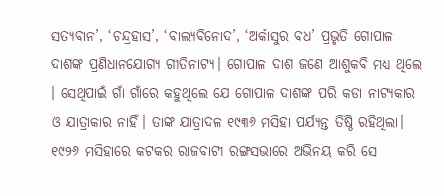ସତ୍ୟବାନ’, ‘ଚନ୍ଦ୍ରହାସ’, ‘ବାଲ୍ୟବିନୋଦ’, ‘ଅର୍କାସୁର ବଧ’ ପ୍ରଭୃତି ଗୋପାଳ ଦାଶଙ୍କ ପ୍ରଣିଧାନଯୋଗ୍ୟ ଗୀତିନାଟ୍ୟ। ଗୋପାଳ ଦାଶ ଜଣେ ଆଶୁକବି ମଧ୍ୟ ଥିଲେ । ସେଥିପାଇଁ ଗାଁ ଗାଁରେ କହୁଥିଲେ ଯେ ଗୋପାଳ ଦାଶଙ୍କ ପରି କଡା ନାଟ୍ୟକାର ଓ ଯାତ୍ରାକାର ନାହିଁ। ତାଙ୍କ ଯାତ୍ରାଦଳ ୧୯୩୬ ମସିହା ପର୍ଯ୍ୟନ୍ତ ତିଷ୍ଠି ରହିଥିଲା।
୧୯୨୬ ମସିହାରେ କଟକର ରାଜବାଟୀ ରଙ୍ଗସଭାରେ ଅଭିନୟ କରି ସେ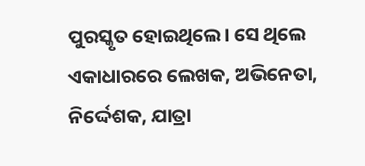ପୁରସ୍କୃତ ହୋଇଥିଲେ। ସେ ଥିଲେ ଏକାଧାରରେ ଲେଖକ, ଅଭିନେତା, ନିର୍ଦ୍ଦେଶକ, ଯାତ୍ରା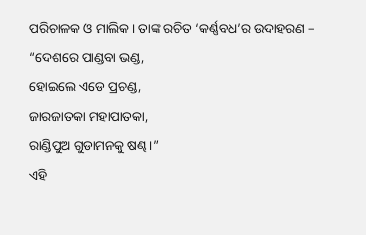ପରିଚାଳକ ଓ ମାଲିକ। ତାଙ୍କ ରଚିତ ‘କର୍ଣ୍ଣବଧ’ର ଉଦାହରଣ –
“ଦେଶରେ ପାଣ୍ଡବା ଭଣ୍ଡ,
ହୋଇଲେ ଏଡେ ପ୍ରଚଣ୍ଡ,
ଜାରଜାତକା ମହାପାତକା,
ରାଣ୍ଡିପୁଅ ଗୁଡାମନକୁ ଷଣ୍ଢ।”
ଏହି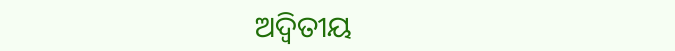ଅଦ୍ଵିତୀୟ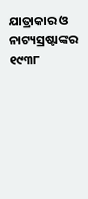ଯାତ୍ରାକାର ଓ ନାଟ୍ୟସ୍ରଷ୍ଟାଙ୍କର ୧୯୩୮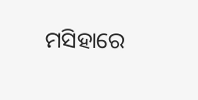ମସିହାରେ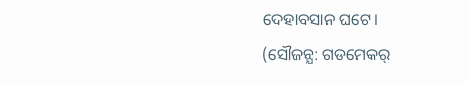ଦେହାବସାନ ଘଟେ।
(ସୌଜନ୍ଯ: ଗଡମେକର୍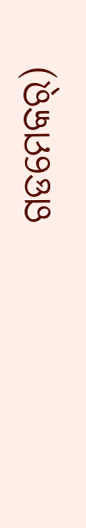ଗଡମେକର୍)